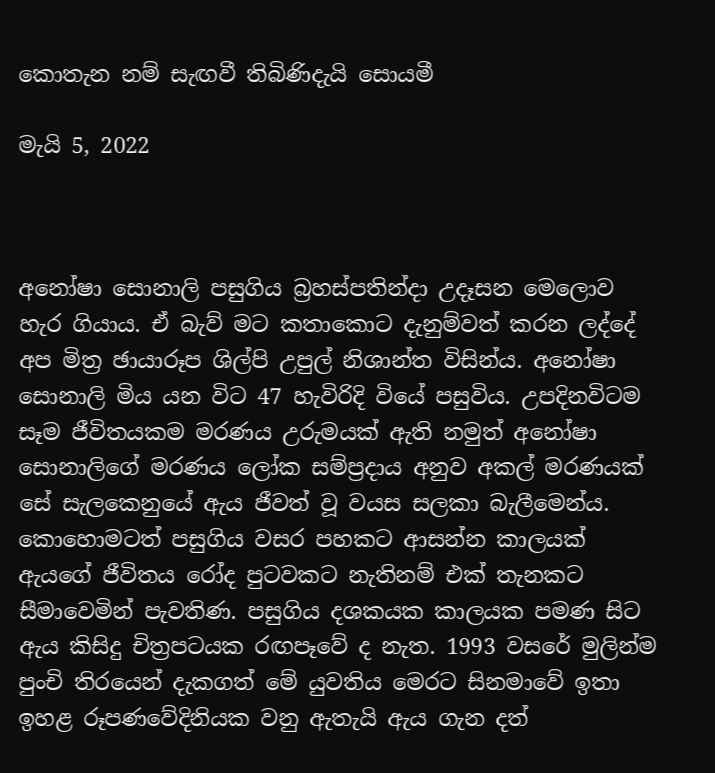කොතැන නම් සැඟවී තිබිණිදැයි සොයමී

මැයි 5, 2022



අනෝෂා සොනාලි පසුගිය බ්‍රහස්පතින්දා උදෑසන මෙලොව හැර ගියාය. ඒ බැව් මට කතාකොට දැනුම්වත් කරන ලද්දේ අප මිත්‍ර ඡායාරූප ශිල්පි උපුල් නිශාන්ත විසින්ය. අනෝෂා සොනාලි මිය යන විට 47 හැවිරිදි වියේ පසුවිය. උපදිනවිටම සෑම ජීවිතයකම මරණය උරුමයක් ඇති නමුත් අනෝෂා සොනාලිගේ මරණය ලෝක සම්ප්‍රදාය අනුව අකල් මරණයක් සේ සැලකෙනුයේ ඇය ජීවත් වූ වයස සලකා බැලීමෙන්ය. කොහොමටත් පසුගිය වසර පහකට ආසන්න කාලයක් ඇයගේ ජීවිතය රෝද පුටවකට නැතිනම් එක් තැනකට සීමාවෙමින් පැවතිණ. පසුගිය දශකයක කාලයක පමණ සිට ඇය කිසිදු චිත්‍රපටයක රඟපෑවේ ද නැත. 1993 වසරේ මුලින්ම පුංචි තිරයෙන් දැකගත් මේ යුවතිය මෙරට සිනමාවේ ඉතා ඉහළ රූපණවේදිනියක වනු ඇතැයි ඇය ගැන දත්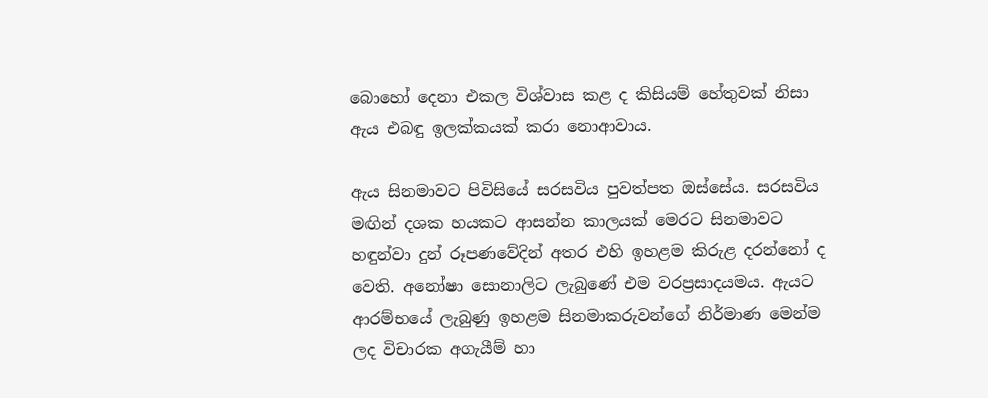බොහෝ දෙනා එකල විශ්වාස කළ ද කිසියම් හේතුවක් නිසා ඇය එබඳු ඉලක්කයක් කරා නොආවාය.

ඇය සිනමාවට පිවිසියේ සරසවිය පුවත්පත ඔස්සේය. සරසවිය මඟින් දශක හයකට ආසන්න කාලයක් මෙරට සිනමාවට හඳුන්වා දුන් රූපණවේදින් අතර එහි ඉහළම කිරුළ දරන්නෝ ද වෙති. අනෝෂා සොනාලිට ලැබුණේ එම වරප්‍රසාදයමය. ඇයට ආරම්භයේ ලැබුණු ඉහළම සිනමාකරුවන්ගේ නිර්මාණ මෙන්ම ලද විචාරක අගැයීම් හා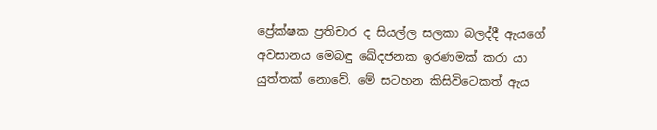ප්‍රේක්ෂක ප්‍රතිචාර ද සියල්ල සලකා බලද්දී ඇයගේ අවසානය මෙබඳු ඛේදජනක ඉරණමක් කරා යා යුත්තක් නොවේ. මේ සටහන කිසිවිටෙකත් ඇය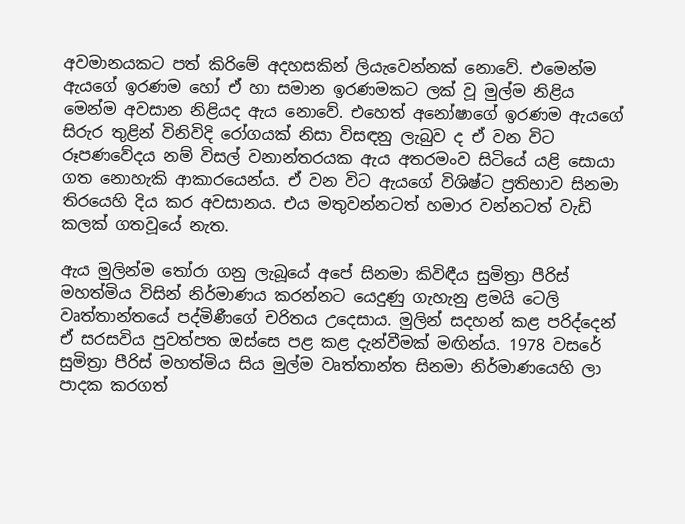අවමානයකට පත් කිරිමේ අදහසකින් ලියැවෙන්නක් නොවේ. එමෙන්ම ඇයගේ ඉරණම හෝ ඒ හා සමාන ඉරණමකට ලක් වූ මුල්ම නිළිය මෙන්ම අවසාන නිළියද ඇය නොවේ. එහෙත් අනෝෂාගේ ඉරණම ඇයගේ සිරුර තුළින් විනිවිදි රෝගයක් නිසා විසඳනු ලැබුව ද ඒ වන විට රූපණවේදය නම් විසල් වනාන්තරයක ඇය අතරමංව සිටියේ යළි සොයා ගත නොහැකි ආකාරයෙන්ය. ඒ වන විට ඇයගේ විශිෂ්ට ප්‍රතිභාව සිනමා තිරයෙහි දිය කර අවසානය. එය මතුවන්නටත් හමාර වන්නටත් වැඩි කලක් ගතවූයේ නැත.

ඇය මුලින්ම තෝරා ගනු ලැබූයේ අපේ සිනමා කිවිඳීය සුමිත්‍රා පීරිස් මහත්මිය විසින් නිර්මාණය කරන්නට යෙදුණු ගැහැනු ළමයි ටෙලි වෘත්තාන්තයේ පද්මිණීගේ චරිතය උදෙසාය. මුලින් සදහන් කළ පරිද්දෙන් ඒ සරසවිය පුවත්පත ඔස්සෙ පළ කළ දැන්වීමක් මඟින්ය. 1978 වසරේ සුමිත්‍රා පීරිස් මහත්මිය සිය මුල්ම වෘත්තාන්ත සිනමා නිර්මාණයෙහි ලා පාදක කරගත්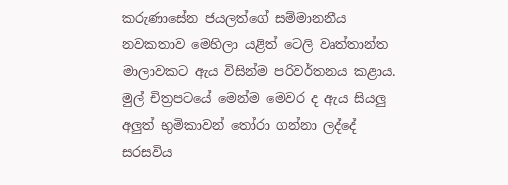කරුණාසේන ජයලත්ගේ සම්මානනීය නවකතාව මෙහිලා යළිත් ටෙලි වෘත්තාන්ත මාලාවකට ඇය විසින්ම පරිවර්තනය කළාය. මුල් චිත්‍රපටයේ මෙන්ම මෙවර ද ඇය සියලු අලුත් භුමිකාවන් තෝරා ගන්නා ලද්දේ සරසවිය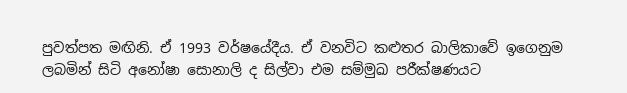පුවත්පත මඟිනි. ඒ 1993 වර්ෂයේදීය. ඒ වනවිට කළුතර බාලිකාවේ ඉගෙනුම ලබමින් සිටි අනෝෂා සොනාලි ද සිල්වා එම සම්මුඛ පරීක්ෂණයට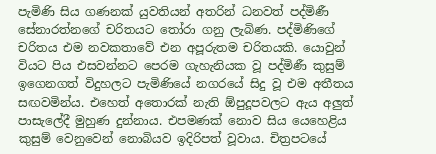පැමිණි සිය ගණනක් යුවතියන් අතරින් ධනවත් පද්මිණී සේනාරත්නගේ චරිතයට තෝරා ගනු ලැබිණ. පද්මිණිගේ චරිතය එම නවකතාවේ එන අපූරුතම චරිතයකි. යොවුන් වියට පිය එසවන්නට පෙරම ගැහැනියක වූ පද්මිණී කුසුම් ඉගෙනගත් විදුහලට පැමිණියේ නගරයේ සිදු වූ එම අතීතය සඟවමින්ය. එහෙත් අතොරක් නැති ඕපුදූපවලට ඇය අලුත් පාසැලේදී මුහුණ දුන්නාය. එපමණක් නොව සිය යෙහෙළිය කුසුම් වෙනුවෙන් නොබියව ඉදිරිපත් වූවාය. චිත්‍රපටයේ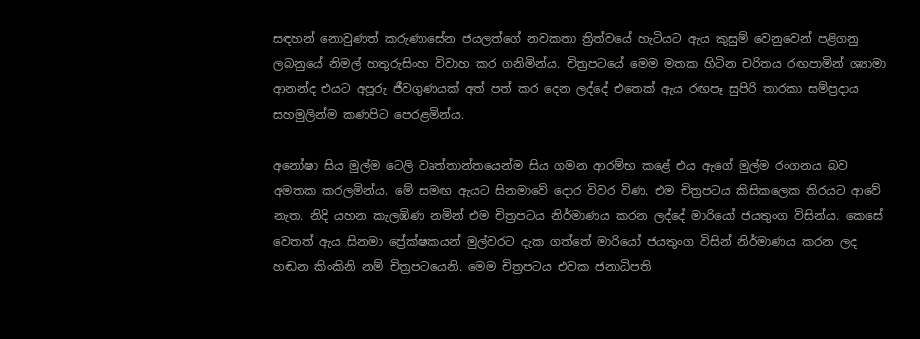සඳහන් නොවුණත් කරුණාසේන ජයලත්ගේ නවකතා ත්‍රිත්වයේ හැටියට ඇය කුසුම් වෙනුවෙන් පළිගනු ලබනුයේ නිමල් හතුරුසිංහ විවාහ කර ගනිමින්ය. චිත්‍රපටයේ මෙම මතක හිටින චරිතය රඟපාමින් ශ්‍යාමා ආනන්ද එයට අපූරු ජීවගුණයක් අත් පත් කර දෙන ලද්දේ එතෙක් ඇය රඟපෑ සුපිරි තාරකා සම්ප්‍රදාය සහමුලින්ම කණපිට පෙරළමින්ය.

අනෝෂා සිය මුල්ම ටෙලි වෘත්තාන්තයෙන්ම සිය ගමන ආරම්භ කළේ එය ඇගේ මුල්ම රංගනය බව අමතක කරලමින්ය. මේ සමඟ ඇයට සිනමාවේ දොර විවර විණ. එම චිත්‍රපටය කිසිකලෙක තිරයට ආවේ නැත. නිදි යහන කැලඹිණ නමින් එම චිත්‍රපටය නිර්මාණය කරන ලද්දේ මාරියෝ ජයතුංග විසින්ය. කෙසේ වෙතත් ඇය සිනමා ප්‍රේක්ෂකයන් මුල්වරට දැක ගත්තේ මාරියෝ ජයතුංග විසින් නිර්මාණය කරන ලද හඬන කිංකිනි නම් චිත්‍රපටයෙනි. මෙම චිත්‍රපටය එවක ජනාධිපති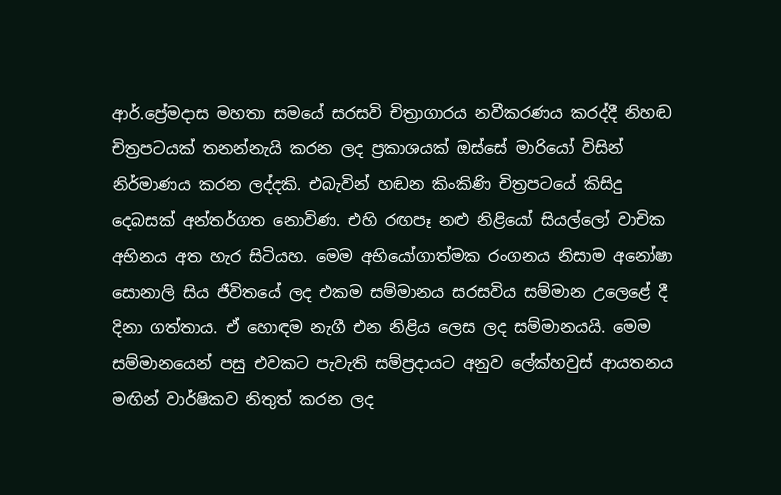ආර්.ප්‍රේමදාස මහතා සමයේ සරසවි චිත්‍රාගාරය නවීකරණය කරද්දී නිහඬ චිත්‍රපටයක් තනන්නැයි කරන ලද ප්‍රකාශයක් ඔස්සේ මාරියෝ විසින් නිර්මාණය කරන ලද්දකි. එබැවින් හඬන කිංකිණි චිත්‍රපටයේ කිසිදු දෙබසක් අන්තර්ගත නොවිණ. එහි රඟපෑ නළු නිළියෝ සියල්ලෝ වාචික අභිනය අත හැර සිටියහ. මෙම අභියෝගාත්මක රංගනය නිසාම අනෝෂා සොනාලි සිය ජීවිතයේ ලද එකම සම්මානය සරසවිය සම්මාන උලෙළේ දී දිනා ගත්තාය. ඒ හොඳම නැගී එන නිළිය ලෙස ලද සම්මානයයි. මෙම සම්මානයෙන් පසු එවකට පැවැති සම්ප්‍රදායට අනුව ලේක්හවුස් ආයතනය මඟින් වාර්ෂිකව නිතුත් කරන ලද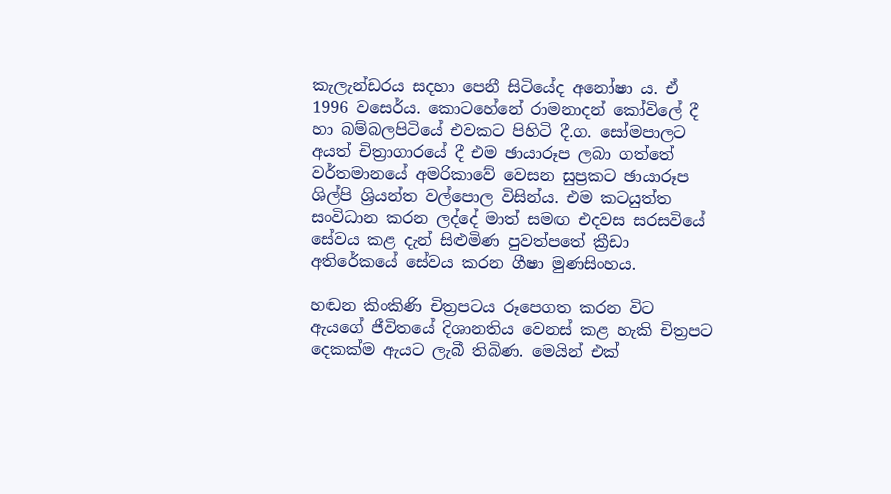කැලැන්ඩරය සදහා පෙනී සිටියේද අනෝෂා ය. ඒ 1996 වසෙර්ය. කොටහේනේ රාමනාදන් කෝවිලේ දී හා බම්බලපිටියේ එවකට පිහිටි දී.ග. සෝමපාලට අයත් චිත්‍රාගාරයේ දී එම ඡායාරූප ලබා ගත්තේ වර්තමානයේ අමරිකාවේ වෙසන සුප්‍රකට ඡායාරූප ශිල්පි ශ්‍රියන්ත වල්පොල විසින්ය. එම කටයුත්ත සංවිධාන කරන ලද්දේ මාත් සමඟ එදවස සරසවියේ සේවය කළ දැන් සිළුමිණ පුවත්පතේ ක්‍රීඩා අතිරේකයේ සේවය කරන ගීෂා මුණසිංහය.

හඬන කිංකිණි චිත්‍රපටය රූපෙගත කරන විට ඇයගේ ජීවිතයේ දිශානතිය වෙනස් කළ හැකි චිත්‍රපට දෙකක්ම ඇයට ලැබී තිබිණ. මෙයින් එක්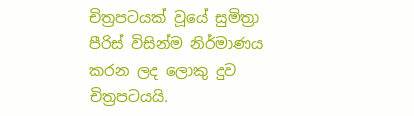චිත්‍රපටයක් වූයේ සුමිත්‍රා පීරිස් විසින්ම නිර්මාණය කරන ලද ලොකු දුව චිත්‍රපටයයි.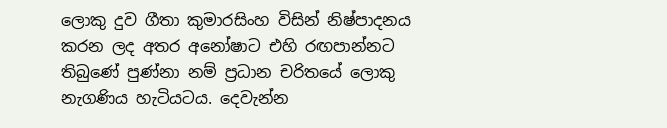ලොකු දුව ගීතා කුමාරසිංහ විසින් නිෂ්පාදනය කරන ලද අතර අනෝෂාට එහි රඟපාන්නට තිබුණේ පුණ්නා නම් ප්‍රධාන චරිතයේ ලොකු නැගණිය හැටියටය. දෙවැන්න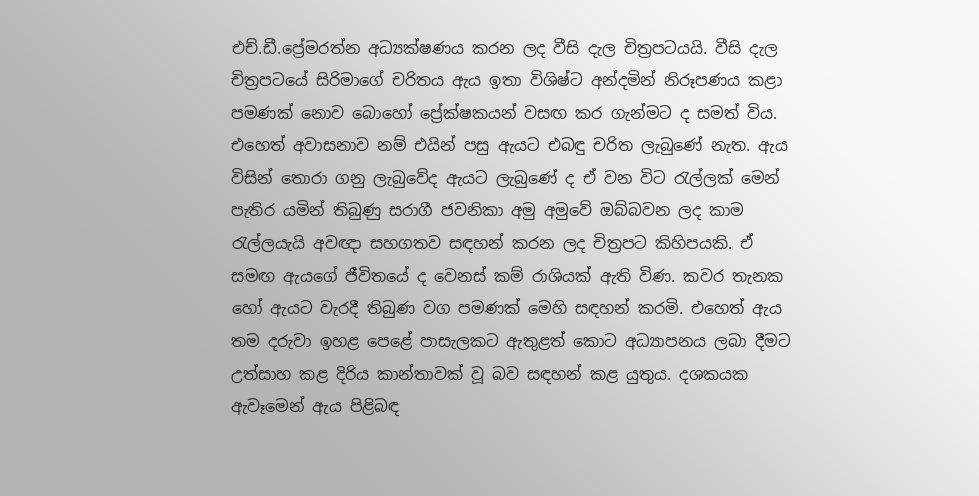එච්.ඩී.ප්‍රේමරත්න අධ්‍යක්ෂණය කරන ලද වීසි දැල චිත්‍රපටයයි. වීසි දැල චිත්‍රපටයේ සිරිමාගේ චරිතය ඇය ඉතා විශිෂ්ට අන්දමින් නිරූපණය කළා පමණක් නොව බොහෝ ප්‍රේක්ෂකයන් වසඟ කර ගැන්මට ද සමත් විය. එහෙත් අවාසනාව නම් එයින් පසු ඇයට එබඳු චරිත ලැබුණේ නැත. ඇය විසින් තොරා ගනු ලැබුවේද ඇයට ලැබුණේ ද ඒ වන විට රැල්ලක් මෙන් පැතිර යමින් තිබුණු සරාගී ජවනිකා අමු අමුවේ ඔබ්බවන ලද කාම රැල්ලයැයි අවඥා සහගතව සඳහන් කරන ලද චිත්‍රපට කිහිපයකි. ඒ සමඟ ඇයගේ ජීවිතයේ ද වෙනස් කම් රාශියක් ඇති විණ. කවර තැනක හෝ ඇයට වැරදී තිබුණ වග පමණක් මෙහි සඳහන් කරමි. එහෙත් ඇය තම දරුවා ඉහළ පෙළේ පාසැලකට ඇතුළත් කොට අධ්‍යාපනය ලබා දීමට උත්සාහ කළ දිරිය කාන්තාවක් වූ බව සඳහන් කළ යුතුය. දශකයක ඇවෑමෙන් ඇය පිළිබඳ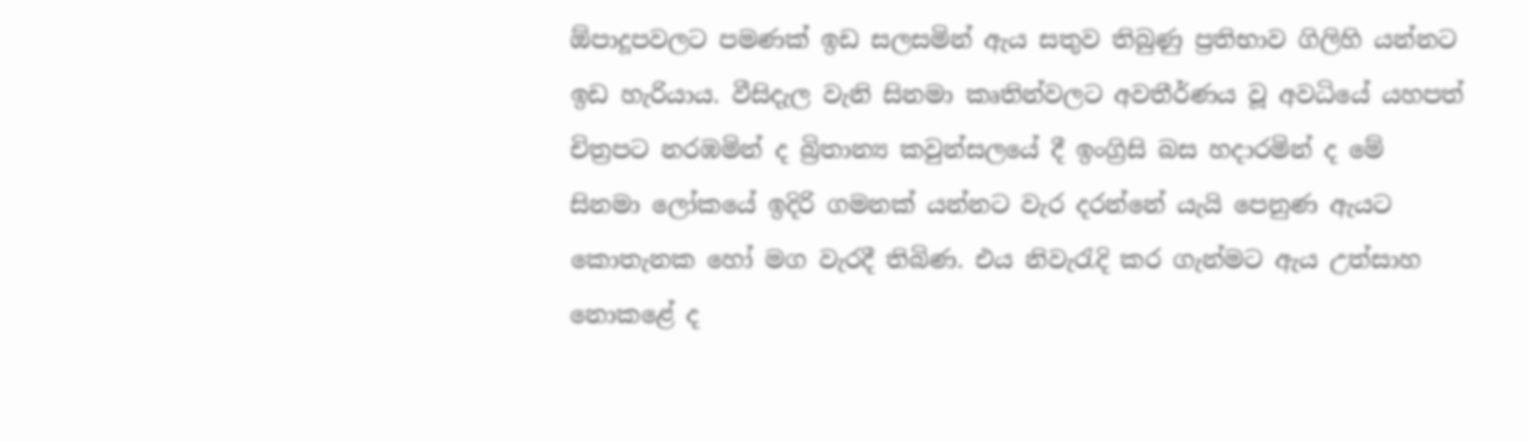ඕපාදූපවලට පමණක් ඉඩ සලසමින් ඇය සතුව තිබුණු ප්‍රතිභාව ගිලිහි යන්නට ඉඩ හැරියාය. වීසිදැල වැනි සිනමා කෘතින්වලට අවතීර්ණය වූ අවධියේ යහපත් චිත්‍රපට නරඹමින් ද බ්‍රිතාන්‍ය කවුන්සලයේ දී ඉංග්‍රිසි බස හදාරමින් ද මේ සිනමා ලෝකයේ ඉදිරි ගමනක් යන්නට වැර දරන්නේ යැයි පෙනුණ ඇයට කොතැනක හෝ මග වැරදී තිබිණ. එය නිවැරැදි කර ගැන්මට ඇය උත්සාහ නොකළේ ද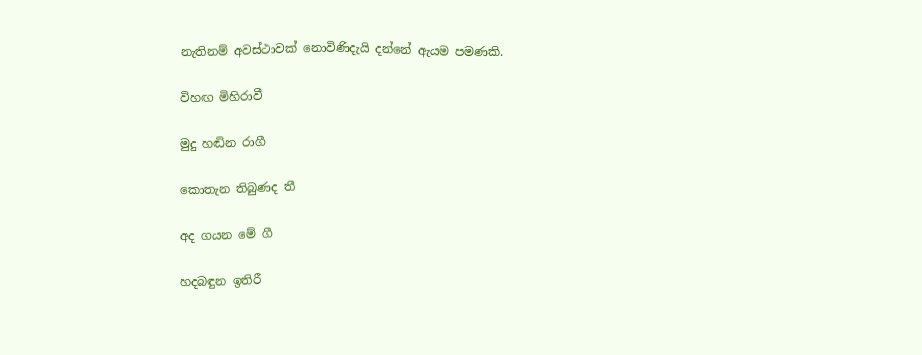නැතිනම් අවස්ථාවක් නොවිණිදැයි දන්නේ ඇයම පමණකි.

විහඟ මිහිරාවී

මුදු හඬින රාගී

කොතැන තිබුණද තී

අද ගයන මේ ගී

හදබඳුන ඉතිරී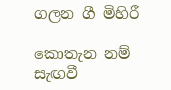ගලන ගී මිහිරී

කොතැන නම් සැඟවී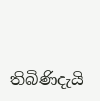තිබිණිදැයි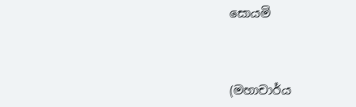සොයමි



(මහාචාර්ය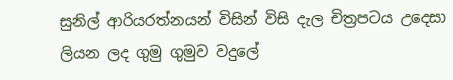සුනිල් ආරියරත්නයන් විසින් විසි දැල චිත්‍රපටය උදෙසා ලියන ලද ගුමු ගුමුව වදුලේ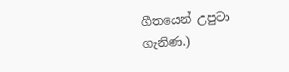ගීතයෙන් උපුටා ගැනිණ.)